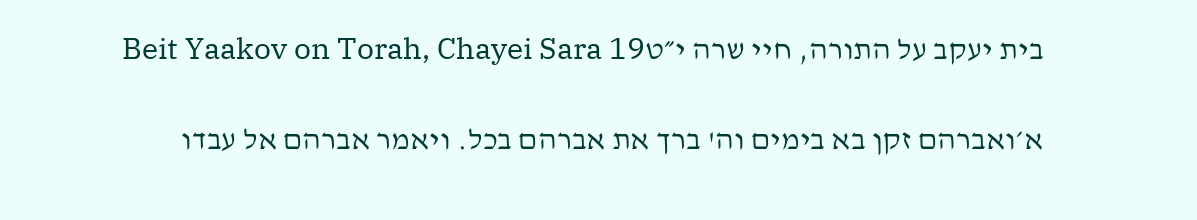בית יעקב על התורה, חיי שרה י״טBeit Yaakov on Torah, Chayei Sara 19

א׳ואברהם זקן בא בימים וה' ברך את אברהם בכל. ויאמר אברהם אל עבדו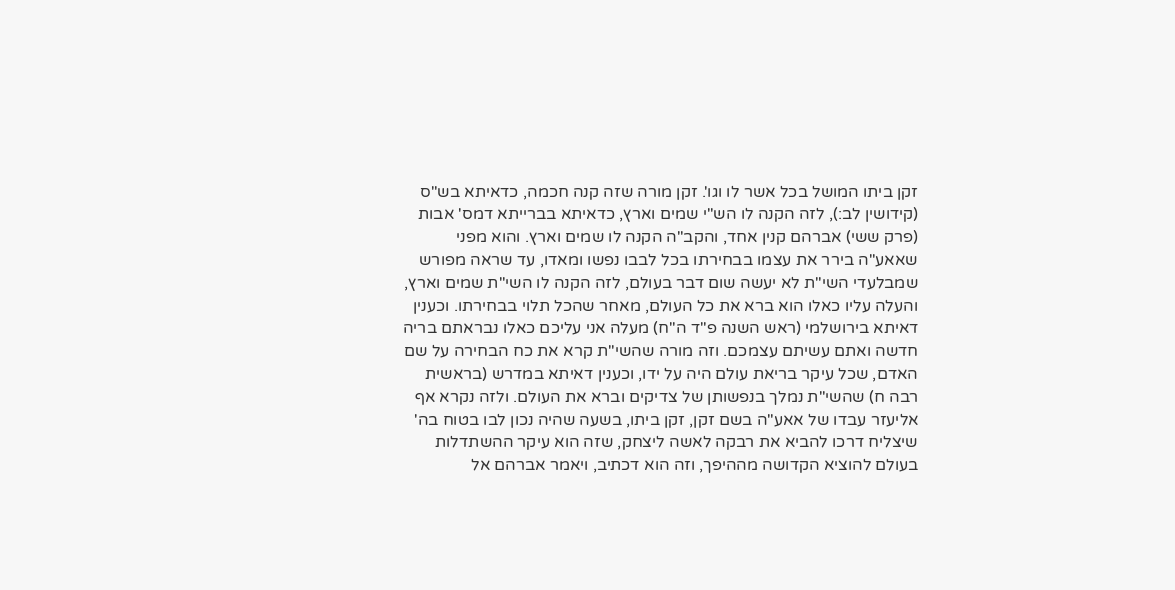זקן ביתו המושל בכל אשר לו וגו'. זקן מורה שזה קנה חכמה, כדאיתא בש"ס (קידושין לב:), לזה הקנה לו הש"י שמים וארץ, כדאיתא בברייתא דמס' אבות (פרק ששי) אברהם קנין אחד, והקב"ה הקנה לו שמים וארץ. והוא מפני שאאע"ה בירר את עצמו בבחירתו בכל לבבו נפשו ומאדו, עד שראה מפורש שמבלעדי השי"ת לא יעשה שום דבר בעולם, לזה הקנה לו השי"ת שמים וארץ, והעלה עליו כאלו הוא ברא את כל העולם, מאחר שהכל תלוי בבחירתו. וכענין דאיתא בירושלמי (ראש השנה פ"ד ה"ח) מעלה אני עליכם כאלו נבראתם בריה חדשה ואתם עשיתם עצמכם. וזה מורה שהשי"ת קרא את כח הבחירה על שם האדם, שכל עיקר בריאת עולם היה על ידו, וכענין דאיתא במדרש (בראשית רבה ח) שהשי"ת נמלך בנפשותן של צדיקים וברא את העולם. ולזה נקרא אף אליעזר עבדו של אאע"ה בשם זקן, זקן ביתו, בשעה שהיה נכון לבו בטוח בה' שיצליח דרכו להביא את רבקה לאשה ליצחק, שזה הוא עיקר ההשתדלות בעולם להוציא הקדושה מההיפך, וזה הוא דכתיב, ויאמר אברהם אל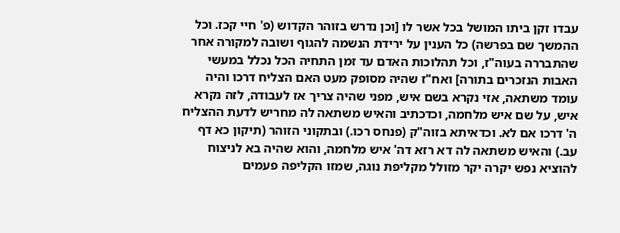עבדו זקן ביתו המושל בכל אשר לו [וכן נדרש בזוהר הקדוש (פ' חיי קכז. וכל ההמשך שם בפרשה) כל הענין על ירידת הנשמה להגוף ושובה למקורה אחר שהתבררה בעוה"ז, וכל תהלוכות האדם עד זמן התחיה הכל נכלל במעשי האבות הנזכרים בתורה] ואח"ז שהיה מסופק מעט האם הצליח דרכו והיה עומד משתאה, אזי נקרא בשם איש, מפני שהיה צריך אז לעבודה, לזה נקרא איש, על שם איש מלחמה, וכדכתיב והאיש משתאה לה מחריש לדעת ההצליח ה' דרכו אם לא. וכדאיתא בזוה"ק (פנחס רכו.) ובתקוני הזוהר (תיקון כא דף עב.) והאיש משתאה לה דא רזא דה' איש מלחמה, והוא שהיה בא לניצוח להוציא נפש יקרה יקר מזולל מקליפת נוגה, שמזו הקליפה פעמים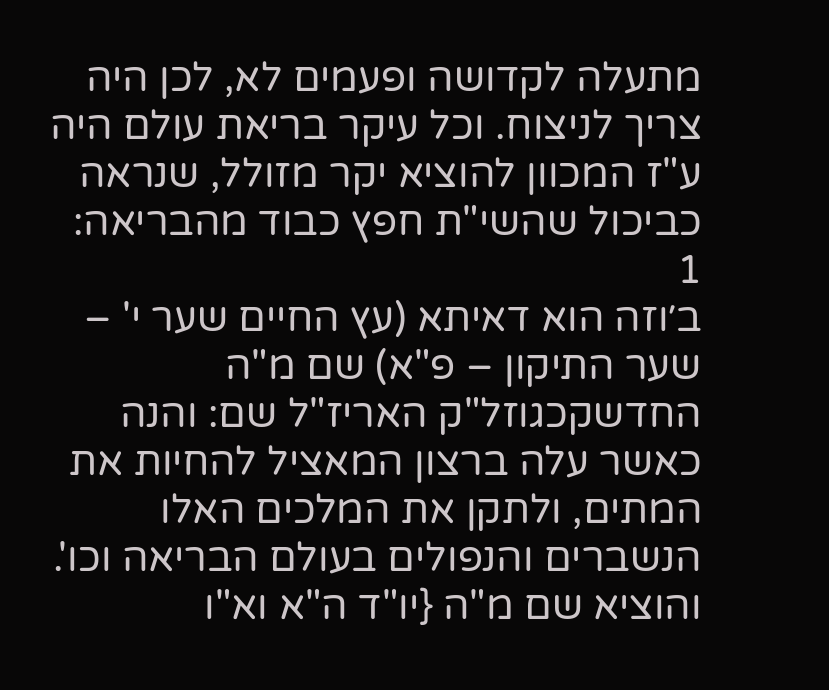מתעלה לקדושה ופעמים לא, לכן היה צריך לניצוח. וכל עיקר בריאת עולם היה ע"ז המכוון להוציא יקר מזולל, שנראה כביכול שהשי"ת חפץ כבוד מהבריאה:
1
ב׳וזה הוא דאיתא (עץ החיים שער י' – שער התיקון – פ"א) שם מ"ה החדשקכגוזל"ק האריז"ל שם: והנה כאשר עלה ברצון המאציל להחיות את המתים, ולתקן את המלכים האלו הנשברים והנפולים בעולם הבריאה וכו'. והוציא שם מ"ה {יו"ד ה"א וא"ו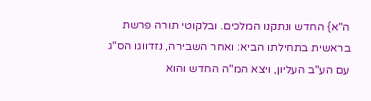ה"א} החדש ונתקנו המלכים. ובלקוטי תורה פרשת בראשית בתחילתו הביא: ואחר השבירה, נזדווגו הס"ג עם הע"ב העליון, ויצא המ"ה החדש והוא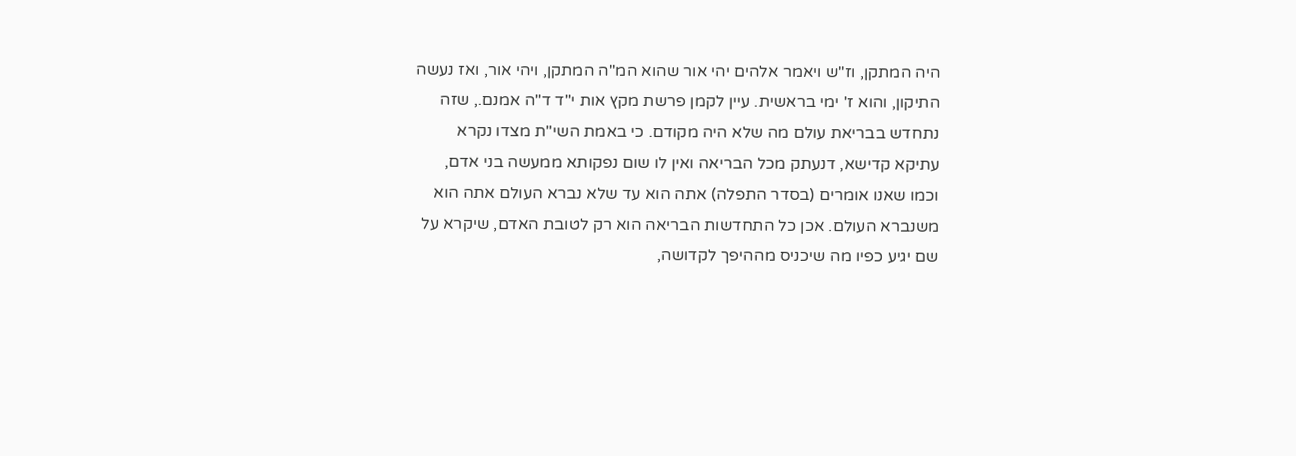היה המתקן, וז"ש ויאמר אלהים יהי אור שהוא המ"ה המתקן, ויהי אור, ואז נעשה התיקון, והוא ז' ימי בראשית. עיין לקמן פרשת מקץ אות י"ד ד"ה אמנם., שזה נתחדש בבריאת עולם מה שלא היה מקודם. כי באמת השי"ת מצדו נקרא עתיקא קדישא, דנעתק מכל הבריאה ואין לו שום נפקותא ממעשה בני אדם, וכמו שאנו אומרים (בסדר התפלה) אתה הוא עד שלא נברא העולם אתה הוא משנברא העולם. אכן כל התחדשות הבריאה הוא רק לטובת האדם, שיקרא על שם יגיע כפיו מה שיכניס מההיפך לקדושה,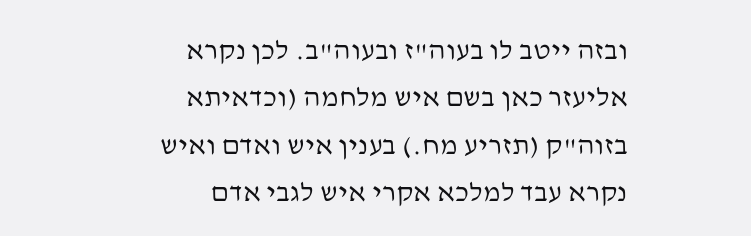ובזה ייטב לו בעוה"ז ובעוה"ב. לכן נקרא אליעזר כאן בשם איש מלחמה (וכדאיתא בזוה"ק (תזריע מח.) בענין איש ואדם ואיש נקרא עבד למלכא אקרי איש לגבי אדם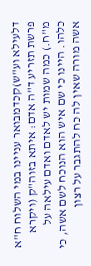דלעילא וע"ש)קכדמבואר עניינו במי השלוח ח"א פרשת תזריע ד"ה אדם: איתא בזוה"ק (ויקרא מ"ח.) כמה שמות יש לאדם ואדם עילאה על כלהו. היינו כי שם איש הוא הנוכח לשם אשה, כי אשה מורה שאין לה כח להתגבר על רצון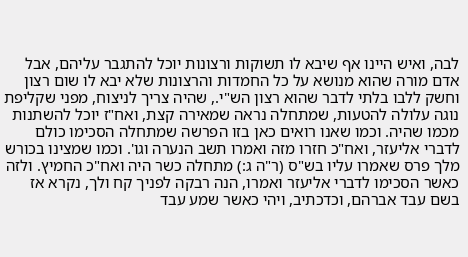לבה, ואיש היינו אף שיבא לו תשוקות ורצונות יוכל להתגבר עליהם, אבל אדם מורה שהוא מנושא על כל החמדות והרצונות שלא יבא לו שום רצון וחשק ללבו בלתי לדבר שהוא רצון הש"י., שהיה צריך לניצוח, מפני שקליפת נוגה עלולה להטעות, שמתחלה נראה שמאירה קצת, ואח"ז יוכל להשתנות מכמו שהיה. וכמו שאנו רואים כאן בזו הפרשה שמתחלה הסכימו כולם לדברי אליעזר, ואח"כ חזרו מזה ואמרו תשב הנערה וגו'. וכמו שמצינו בכורש מלך פרס שאמרו עליו בש"ס (ר"ה ג:) מתחלה כשר היה ואח"כ החמיץ. ולזה כאשר הסכימו לדברי אליעזר ואמרו, הנה רבקה לפניך קח ולך, נקרא אז בשם עבד אברהם, וכדכתיב, ויהי כאשר שמע עבד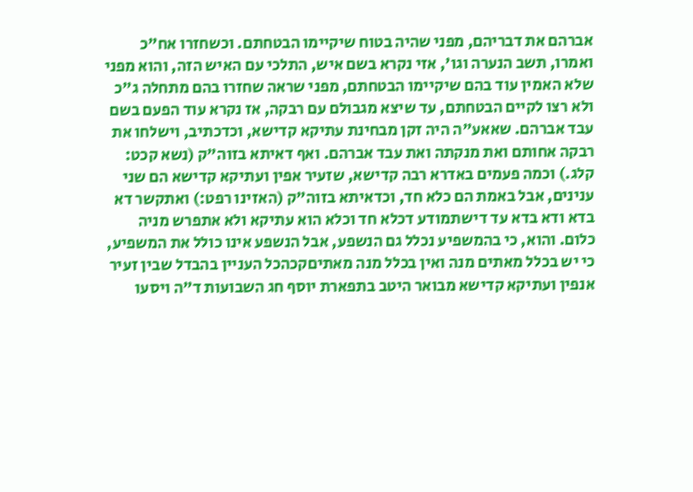אברהם את דבריהם, מפני שהיה בטוח שיקיימו הבטחתם. וכשחזרו אח"כ ואמרו, תשב הנערה וגו', אזי נקרא בשם איש, התלכי עם האיש הזה, והוא מפני שלא האמין עוד בהם שיקיימו הבטחתם, מפני שראה שחזרו בהם מתחלה ג"כ ולא רצו לקיים הבטחתם, עד שיצא מגבולם עם רבקה, אז נקרא עוד הפעם בשם עבד אברהם. שאאע"ה היה זקן מבחינת עתיקא קדישא, וכדכתיב, וישלחו את רבקה אחותם ואת מנקתה ואת עבד אברהם. ואף דאיתא בזוה"ק (נשא קכט: קלג.) וכמה פעמים באדרא רבה קדישא, שזעיר אפין ועתיקא קדישא הם שני ענינים, אבל באמת הם כלא חד, וכדאיתא בזוה"ק (האזינו רפט:) ואתקשר דא בדא ודא בדא עד דישתמודע דכלא חד וכלא הוא עתיקא ולא אתפרש מניה כלום. והוא, כי בהמשפיע נכלל גם הנשפע, אבל הנשפע אינו כולל את המשפיע, כי יש בכלל מאתים מנה ואין בכלל מנה מאתיםקכהכל העניין בהבדל שבין זעיר אנפין ועתיקא קדישא מבואר היטב בתפארת יוסף חג השבועות ד"ה ויסעו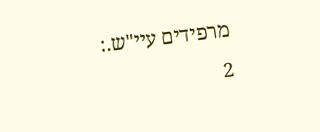מרפידים עיי"ש.:
2